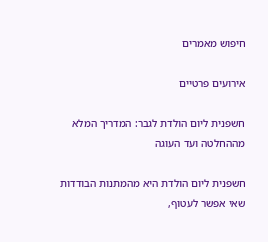חיפוש מאמרים

אירועים פרטיים

חשפנית ליום הולדת לגבר: המדריך המלא מההחלטה ועד העוגה

חשפנית ליום הולדת היא מהמתנות הבודדות שאי אפשר לעטוף,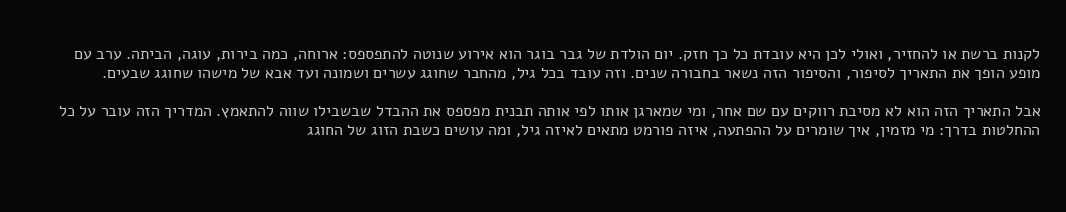לקנות ברשת או להחזיר, ואולי לכן היא עובדת כל כך חזק. יום הולדת של גבר בוגר הוא אירוע שנוטה להתפספס: ארוחה, כמה בירות, עוגה, הביתה. ערב עם מופע הופך את התאריך לסיפור, והסיפור הזה נשאר בחבורה שנים. וזה עובד בכל גיל, מהחבר שחוגג עשרים ושמונה ועד אבא של מישהו שחוגג שבעים.

אבל התאריך הזה הוא לא מסיבת רווקים עם שם אחר, ומי שמארגן אותו לפי אותה תבנית מפספס את ההבדל שבשבילו שווה להתאמץ. המדריך הזה עובר על כל ההחלטות בדרך: מי מזמין, איך שומרים על ההפתעה, איזה פורמט מתאים לאיזה גיל, ומה עושים כשבת הזוג של החוגג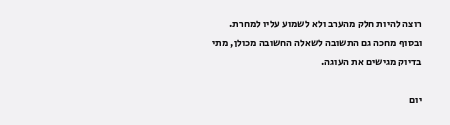רוצה להיות חלק מהערב ולא לשמוע עליו למחרת. ובסוף מחכה גם התשובה לשאלה החשובה מכולן, מתי בדיוק מגישים את העוגה.

יום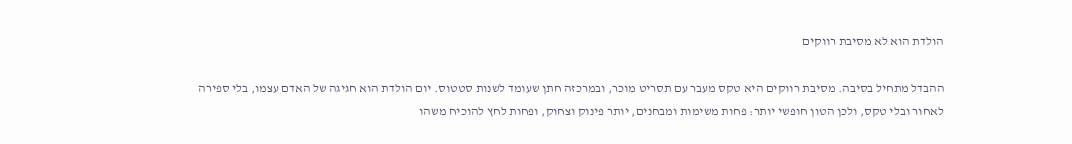הולדת הוא לא מסיבת רווקים

ההבדל מתחיל בסיבה. מסיבת רווקים היא טקס מעבר עם תסריט מוכר, ובמרכזה חתן שעומד לשנות סטטוס. יום הולדת הוא חגיגה של האדם עצמו, בלי ספירה לאחור ובלי טקס, ולכן הטון חופשי יותר: פחות משימות ומבחנים, יותר פינוק וצחוק, ופחות לחץ להוכיח משהו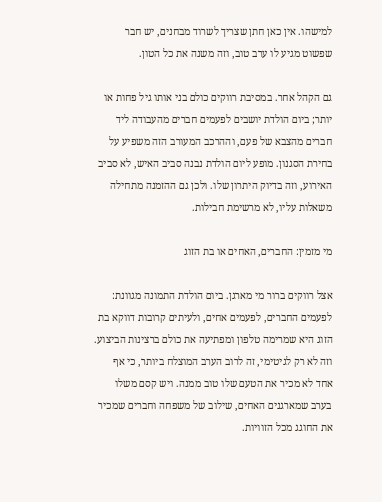למישהו. אין כאן חתן שצריך לשרוד מבחנים, יש חבר שפשוט מגיע לו ערב טוב, וזה משנה את כל הטון.

גם הקהל אחר. במסיבת רווקים כולם בני אותו גיל פחות או יותר; ביום הולדת יושבים לפעמים חברים מהעבודה ליד חברים מהצבא של פעם, וההרכב המעורב הזה משפיע על בחירת הסגנון. מופע ליום הולדת נבנה סביב האיש, לא סביב האירוע, וזה בדיוק היתרון שלו. ולכן גם ההזמנה מתחילה משאלות עליו, לא מרשימת חבילות.

מי מזמין: החברים, האחים או בת הזוג

אצל רווקים ברור מי מארגן. ביום הולדת התמונה מגוונת: לפעמים החברים, לפעמים אחים, ולעיתים קרובות דווקא בת הזוג היא שמרימה טלפון ומפתיעה את כולם ברצינות הביצוע. וזה לא רק לגיטימי, זה לרוב הערב המוצלח ביותר, כי אף אחד לא מכיר את הטעם שלו טוב ממנה. ויש קסם משלו בערב שמארגנים האחים, שילוב של משפחה וחברים שמכיר את החוגג מכל הזוויות.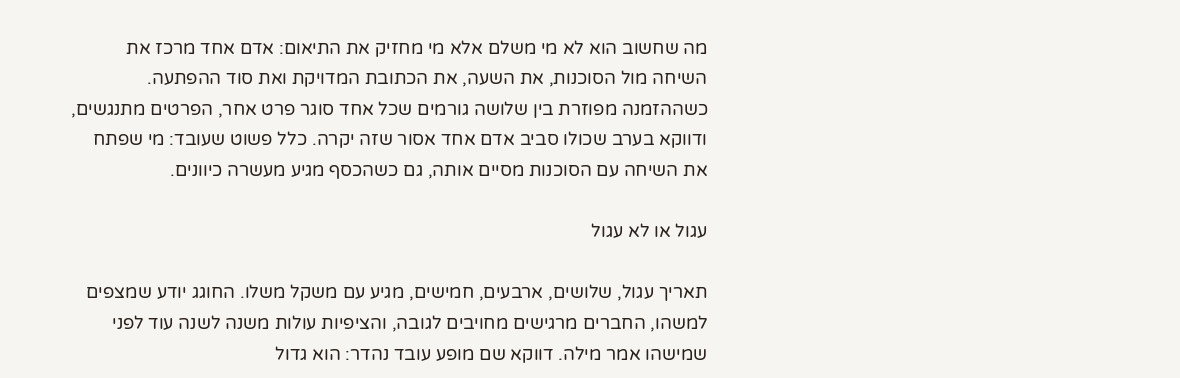מה שחשוב הוא לא מי משלם אלא מי מחזיק את התיאום: אדם אחד מרכז את השיחה מול הסוכנות, את השעה, את הכתובת המדויקת ואת סוד ההפתעה. כשההזמנה מפוזרת בין שלושה גורמים שכל אחד סוגר פרט אחר, הפרטים מתנגשים, ודווקא בערב שכולו סביב אדם אחד אסור שזה יקרה. כלל פשוט שעובד: מי שפתח את השיחה עם הסוכנות מסיים אותה, גם כשהכסף מגיע מעשרה כיוונים.

עגול או לא עגול

תאריך עגול, שלושים, ארבעים, חמישים, מגיע עם משקל משלו. החוגג יודע שמצפים למשהו, החברים מרגישים מחויבים לגובה, והציפיות עולות משנה לשנה עוד לפני שמישהו אמר מילה. דווקא שם מופע עובד נהדר: הוא גדול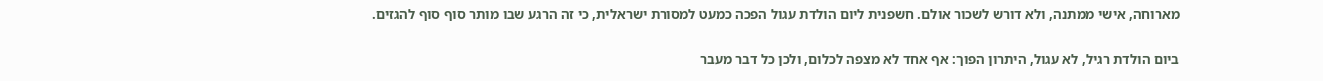מארוחה, אישי ממתנה, ולא דורש לשכור אולם. חשפנית ליום הולדת עגול הפכה כמעט למסורת ישראלית, כי זה הרגע שבו מותר סוף סוף להגזים.

ביום הולדת רגיל, לא עגול, היתרון הפוך: אף אחד לא מצפה לכלום, ולכן כל דבר מעבר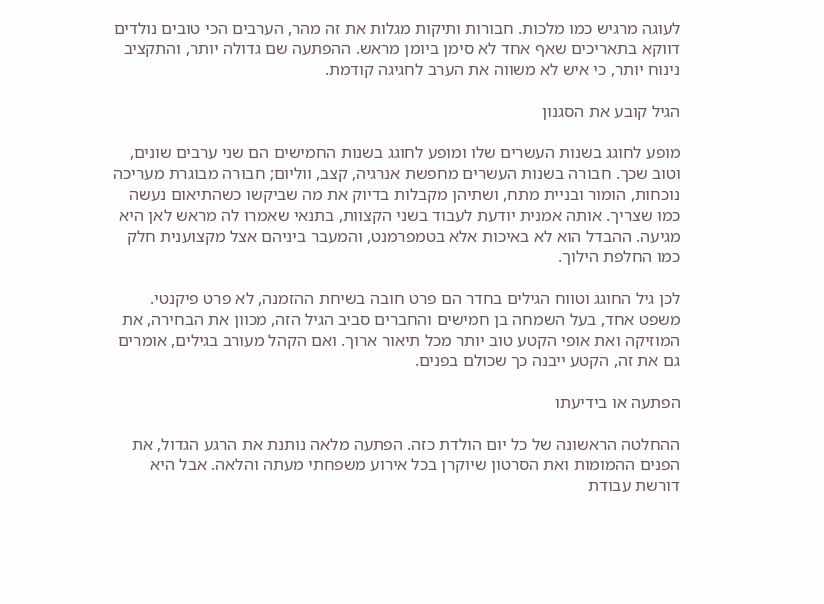לעוגה מרגיש כמו מלכות. חבורות ותיקות מגלות את זה מהר, הערבים הכי טובים נולדים דווקא בתאריכים שאף אחד לא סימן ביומן מראש. ההפתעה שם גדולה יותר, והתקציב נינוח יותר, כי איש לא משווה את הערב לחגיגה קודמת.

הגיל קובע את הסגנון

מופע לחוגג בשנות העשרים שלו ומופע לחוגג בשנות החמישים הם שני ערבים שונים, וטוב שכך. חבורה בשנות העשרים מחפשת אנרגיה, קצב, ווליום; חבורה מבוגרת מעריכה נוכחות, הומור ובניית מתח, ושתיהן מקבלות בדיוק את מה שביקשו כשהתיאום נעשה כמו שצריך. אותה אמנית יודעת לעבוד בשני הקצוות, בתנאי שאמרו לה מראש לאן היא מגיעה. ההבדל הוא לא באיכות אלא בטמפרמנט, והמעבר ביניהם אצל מקצוענית חלק כמו החלפת הילוך.

לכן גיל החוגג וטווח הגילים בחדר הם פרט חובה בשיחת ההזמנה, לא פרט פיקנטי. משפט אחד, בעל השמחה בן חמישים והחברים סביב הגיל הזה, מכוון את הבחירה, את המוזיקה ואת אופי הקטע טוב יותר מכל תיאור ארוך. ואם הקהל מעורב בגילים, אומרים גם את זה, הקטע ייבנה כך שכולם בפנים.

הפתעה או בידיעתו

ההחלטה הראשונה של כל יום הולדת כזה. הפתעה מלאה נותנת את הרגע הגדול, את הפנים ההמומות ואת הסרטון שיוקרן בכל אירוע משפחתי מעתה והלאה. אבל היא דורשת עבודת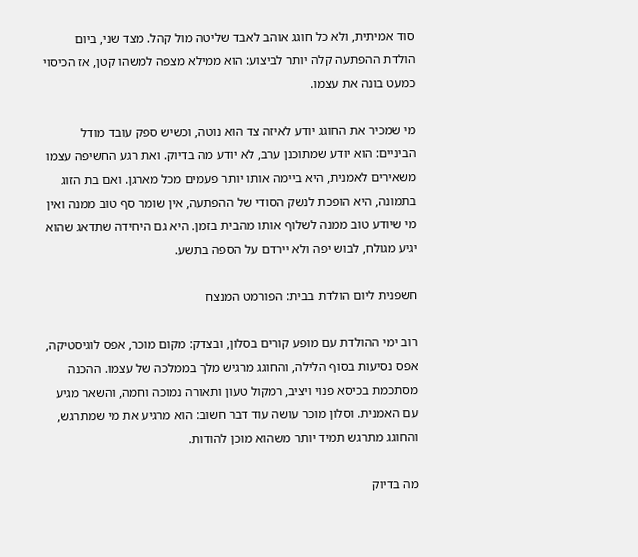סוד אמיתית, ולא כל חוגג אוהב לאבד שליטה מול קהל. מצד שני, ביום הולדת ההפתעה קלה יותר לביצוע: הוא ממילא מצפה למשהו קטן, אז הכיסוי כמעט בונה את עצמו.

מי שמכיר את החוגג יודע לאיזה צד הוא נוטה, וכשיש ספק עובד מודל הביניים: הוא יודע שמתוכנן ערב, לא יודע מה בדיוק. ואת רגע החשיפה עצמו משאירים לאמנית, היא ביימה אותו יותר פעמים מכל מארגן. ואם בת הזוג בתמונה, היא הופכת לנשק הסודי של ההפתעה, אין שומר סף טוב ממנה ואין מי שיודע טוב ממנה לשלוף אותו מהבית בזמן. היא גם היחידה שתדאג שהוא יגיע מגולח, לבוש יפה ולא יירדם על הספה בתשע.

חשפנית ליום הולדת בבית: הפורמט המנצח

רוב ימי ההולדת עם מופע קורים בסלון, ובצדק: מקום מוכר, אפס לוגיסטיקה, אפס נסיעות בסוף הלילה, והחוגג מרגיש מלך בממלכה של עצמו. ההכנה מסתכמת בכיסא פנוי ויציב, רמקול טעון ותאורה נמוכה וחמה, והשאר מגיע עם האמנית. וסלון מוכר עושה עוד דבר חשוב: הוא מרגיע את מי שמתרגש, והחוגג מתרגש תמיד יותר משהוא מוכן להודות.

מה בדיוק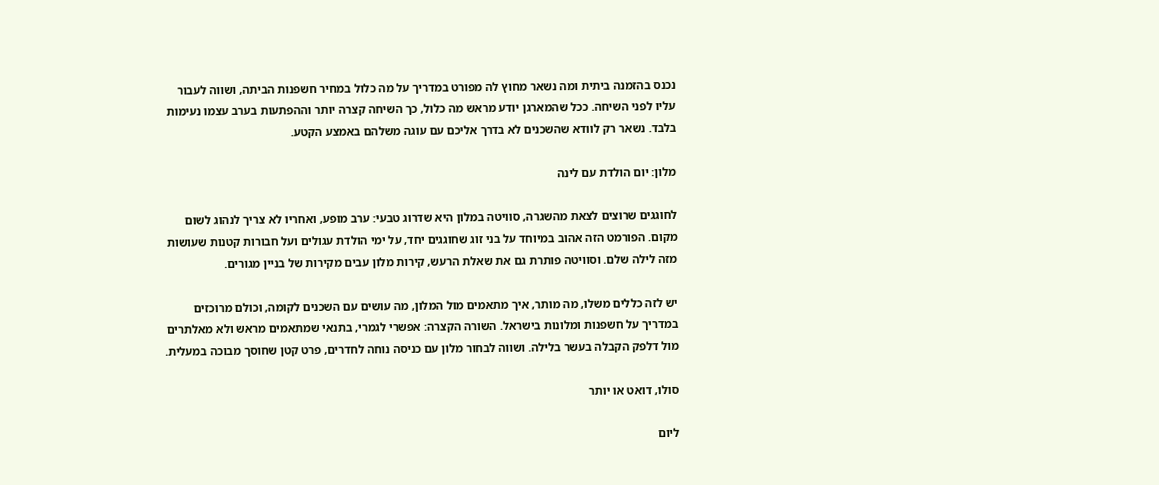נכנס בהזמנה ביתית ומה נשאר מחוץ לה מפורט במדריך על מה כלול במחיר חשפנות הביתה, ושווה לעבור עליו לפני השיחה. ככל שהמארגן יודע מראש מה כלול, כך השיחה קצרה יותר וההפתעות בערב עצמו נעימות בלבד. נשאר רק לוודא שהשכנים לא בדרך אליכם עם עוגה משלהם באמצע הקטע.

מלון: יום הולדת עם לינה

לחוגגים שרוצים לצאת מהשגרה, סוויטה במלון היא שדרוג טבעי: ערב מופע, ואחריו לא צריך לנהוג לשום מקום. הפורמט הזה אהוב במיוחד על בני זוג שחוגגים יחד, על ימי הולדת עגולים ועל חבורות קטנות שעושות מזה לילה שלם. וסוויטה פותרת גם את שאלת הרעש, קירות מלון עבים מקירות של בניין מגורים.

יש לזה כללים משלו, מה מותר, איך מתאמים מול המלון, מה עושים עם השכנים לקומה, וכולם מרוכזים במדריך על חשפנות ומלונות בישראל. השורה הקצרה: אפשרי לגמרי, בתנאי שמתאמים מראש ולא מאלתרים מול דלפק הקבלה בעשר בלילה. ושווה לבחור מלון עם כניסה נוחה לחדרים, פרט קטן שחוסך מבוכה במעלית.

סולו, דואט או יותר

ליום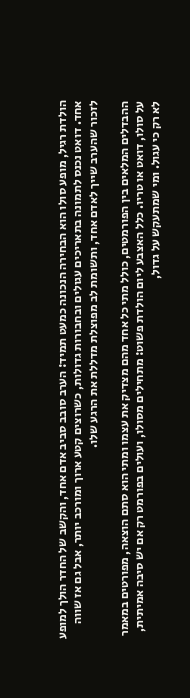הולדת רגיל, מופע סולו הוא הבחירה הנכונה כמעט תמיד: הערב סובב סביב אדם אחד, והקשב של החדר הולך למופע אחד. דואט נכנס לתמונה בתאריכים עגולים ובחבורות גדולות, כשרוצים קטע ארוך ומורכב יותר, אבל גם אז שווה לזכור שהערב שייך לאדם אחד, ותשומת לב מפוצלת מדללת את הרגע שלו.

ההבדלים המלאים בין הפורמטים, כולל מתי כל אחד מהם מצדיק את עצמו ומתי הוא סתם הוצאה, מפורטים במאמר על סולו, דואט או טריו. כלל האצבע ליום הולדת פשוט: מתחילים מסולו, ועולים בפורמט רק אם יש סיבה אמיתית, לא רק כי עגול. ומי שמתעקש על גדול,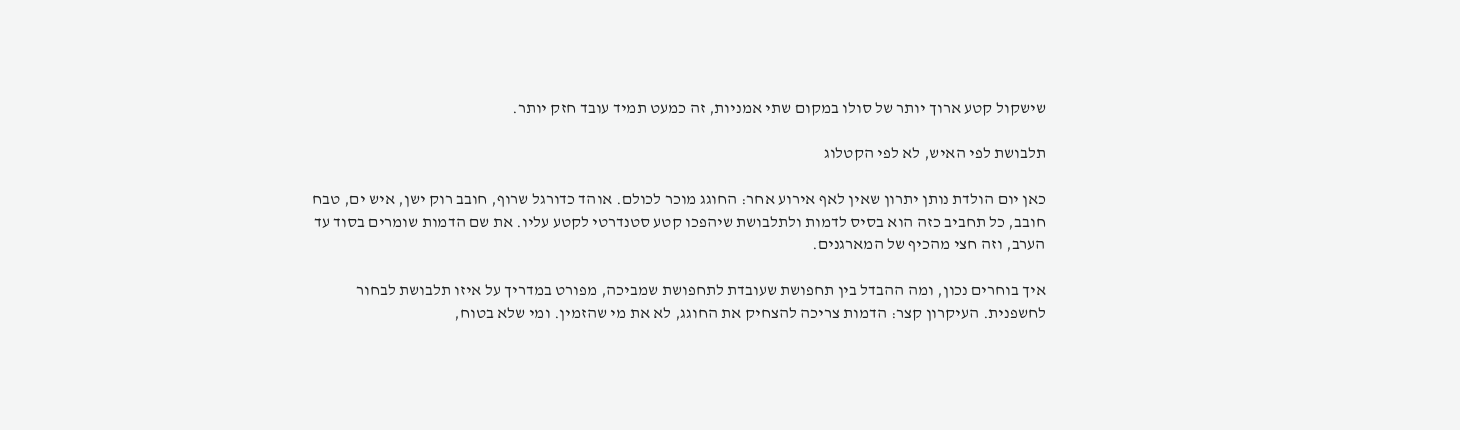שישקול קטע ארוך יותר של סולו במקום שתי אמניות, זה כמעט תמיד עובד חזק יותר.

תלבושת לפי האיש, לא לפי הקטלוג

כאן יום הולדת נותן יתרון שאין לאף אירוע אחר: החוגג מוכר לכולם. אוהד כדורגל שרוף, חובב רוק ישן, איש ים, טבח חובב, כל תחביב כזה הוא בסיס לדמות ולתלבושת שיהפכו קטע סטנדרטי לקטע עליו. את שם הדמות שומרים בסוד עד הערב, וזה חצי מהכיף של המארגנים.

איך בוחרים נכון, ומה ההבדל בין תחפושת שעובדת לתחפושת שמביכה, מפורט במדריך על איזו תלבושת לבחור לחשפנית. העיקרון קצר: הדמות צריכה להצחיק את החוגג, לא את מי שהזמין. ומי שלא בטוח,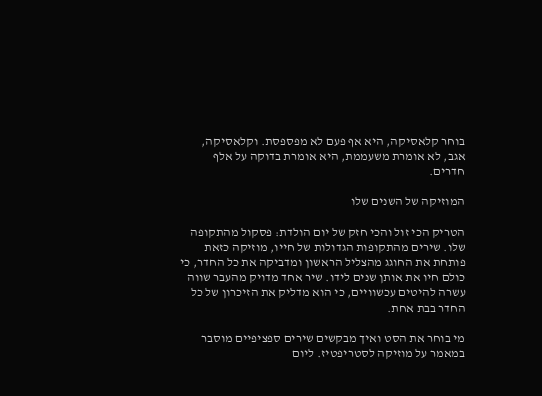בוחר קלאסיקה, היא אף פעם לא מפספסת. וקלאסיקה, אגב, לא אומרת משעממת, היא אומרת בדוקה על אלף חדרים.

המוזיקה של השנים שלו

הטריק הכי זול והכי חזק של יום הולדת: פסקול מהתקופה שלו. שירים מהתקופות הגדולות של חייו, מוזיקה כזאת פותחת את החוגג מהצליל הראשון ומדביקה את כל החדר, כי כולם חיו את אותן שנים לידו. שיר אחד מדויק מהעבר שווה עשרה להיטים עכשוויים, כי הוא מדליק את הזיכרון של כל החדר בבת אחת.

מי בוחר את הסט ואיך מבקשים שירים ספציפיים מוסבר במאמר על מוזיקה לסטריפטיז. ליום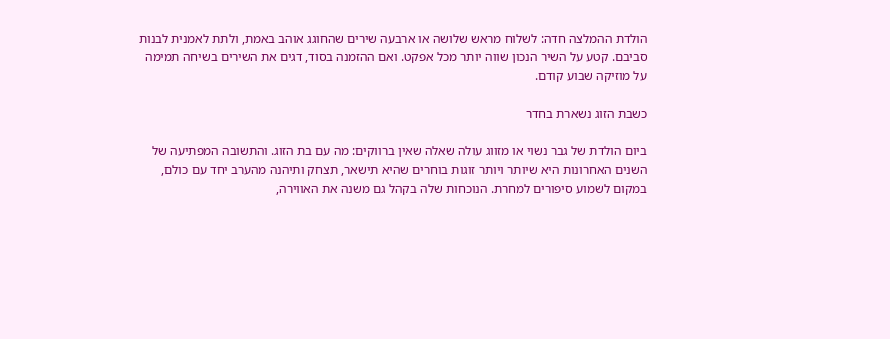הולדת ההמלצה חדה: לשלוח מראש שלושה או ארבעה שירים שהחוגג אוהב באמת, ולתת לאמנית לבנות סביבם. קטע על השיר הנכון שווה יותר מכל אפקט. ואם ההזמנה בסוד, דגים את השירים בשיחה תמימה על מוזיקה שבוע קודם.

כשבת הזוג נשארת בחדר

ביום הולדת של גבר נשוי או מזווג עולה שאלה שאין ברווקים: מה עם בת הזוג. והתשובה המפתיעה של השנים האחרונות היא שיותר ויותר זוגות בוחרים שהיא תישאר, תצחק ותיהנה מהערב יחד עם כולם, במקום לשמוע סיפורים למחרת. הנוכחות שלה בקהל גם משנה את האווירה,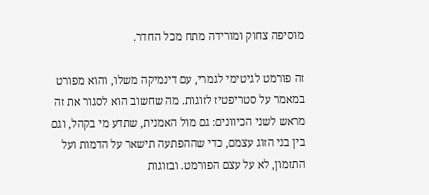מוסיפה צחוק ומורידה מתח מכל החדר.

זה פורמט לגיטימי לגמרי, עם דינמיקה משלו, והוא מפורט במאמר על סטריפטיז לזוגות. מה שחשוב הוא לסגור את זה מראש לשני הכיוונים: גם מול האמנית, שתדע מי בקהל, וגם בין בני הזוג עצמם, כדי שההפתעה תישאר על הדמות ועל התזמון, לא על עצם הפורמט. ובזוגות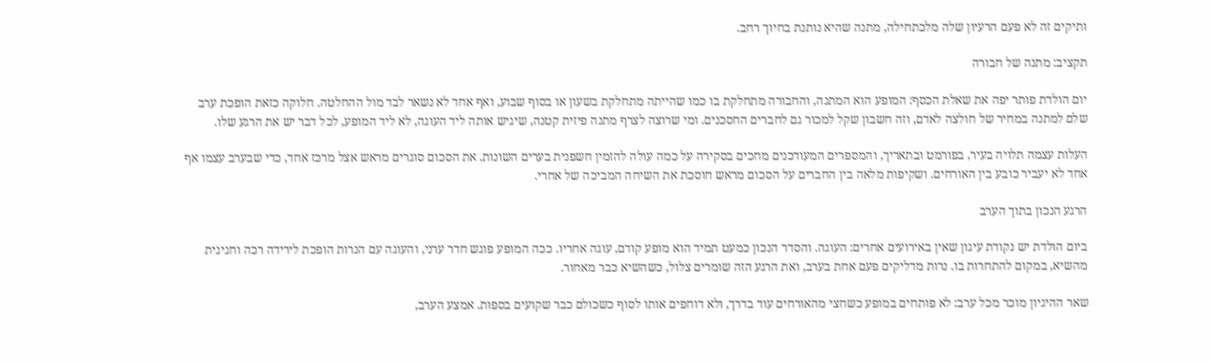ותיקים זה לא פעם הרעיון שלה מלכתחילה, מתנה שהיא נותנת בחיוך רחב.

תקציב: מתנה של חבורה

יום הולדת פותר יפה את שאלת הכסף: המופע הוא המתנה, והחבורה מתחלקת בו כמו שהייתה מתחלקת בשעון או בסוף שבוע, ואף אחד לא נשאר לבד מול ההחלטה. חלוקה כזאת הופכת ערב שלם למתנה במחיר של חולצה לאדם, וזה חשבון שקל למכור גם לחברים החסכנים. ומי שרוצה לצרף מתנה פיזית קטנה, שיגיש אותה ליד העוגה, לא ליד המופע, לכל דבר יש את הרגע שלו.

העלות עצמה תלויה בעיר, בפורמט ובתאריך, והמספרים המעודכנים מחכים בסקירה על כמה עולה להזמין חשפנית בערים השונות. את הסכום סוגרים מראש אצל מרכז אחד, כדי שבערב עצמו אף אחד לא יעביר כובע בין האורחים. ושקיפות מלאה בין החברים על הסכום מראש חוסכת את השיחה המביכה של אחרי.

הרגע הנכון בתוך הערב

ביום הולדת יש נקודת עיגון שאין באירועים אחרים: העוגה. והסדר הנכון כמעט תמיד הוא מופע קודם, עוגה אחריו. ככה המופע פוגש חדר ערני, והעוגה עם הנרות הופכת לירידה רכה וחגיגית מהשיא, במקום להתחרות בו. נרות מדליקים פעם אחת בערב, ואת הרגע הזה שומרים צלול, כשהשיא כבר מאחור.

שאר ההיגיון מוכר מכל ערב: לא פותחים במופע כשחצי מהאורחים עוד בדרך, ולא דוחפים אותו לסוף כשכולם כבר שקועים בספות. אמצע הערב,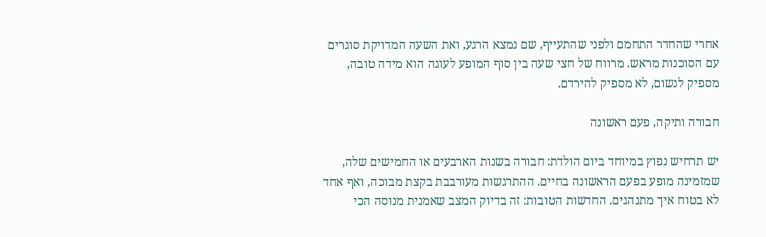אחרי שהחדר התחמם ולפני שהתעייף, שם נמצא הרגע, ואת השעה המדויקת סוגרים עם הסוכנות מראש. מרווח של חצי שעה בין סוף המופע לעוגה הוא מידה טובה, מספיק לנשום, לא מספיק להירדם.

חבורה ותיקה, פעם ראשונה

יש תרחיש נפוץ במיוחד ביום הולדת: חבורה בשנות הארבעים או החמישים שלה, שמזמינה מופע בפעם הראשונה בחיים. ההתרגשות מעורבבת בקצת מבוכה, ואף אחד לא בטוח איך מתנהגים. החדשות הטובות: זה בדיוק המצב שאמנית מנוסה הכי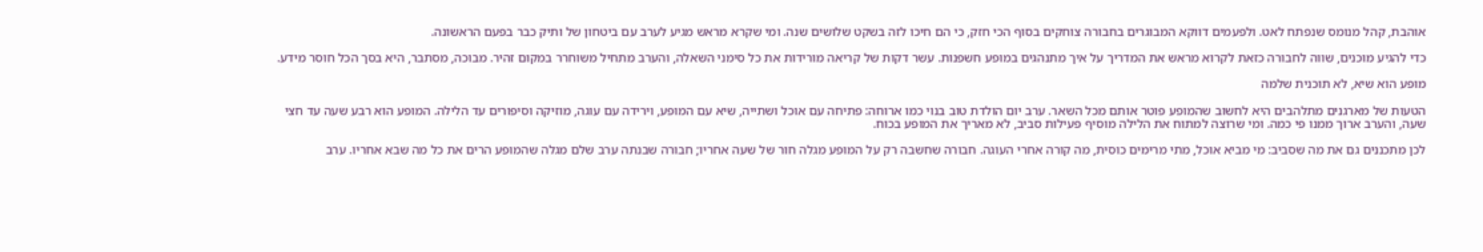אוהבת, קהל מנומס שנפתח לאט. ולפעמים דווקא המבוגרים בחבורה צוחקים בסוף הכי חזק, כי הם חיכו לזה בשקט שלושים שנה. ומי שקרא מראש מגיע לערב עם ביטחון של ותיק כבר בפעם הראשונה.

כדי להגיע מוכנים, שווה לחבורה כזאת לקרוא מראש את המדריך על איך מתנהגים במופע חשפנות. עשר דקות של קריאה מורידות את כל סימני השאלה, והערב מתחיל משוחרר במקום זהיר. מבוכה, מסתבר, היא בסך הכל חוסר מידע.

מופע הוא שיא, לא תוכנית שלמה

הטעות של מארגנים מתלהבים היא לחשוב שהמופע פוטר אותם מכל השאר. ערב יום הולדת טוב בנוי כמו ארוחה: פתיחה עם אוכל ושתייה, שיא עם המופע, וירידה עם עוגה, מוזיקה וסיפורים עד הלילה. המופע הוא רבע שעה עד חצי שעה, והערב ארוך ממנו פי כמה. ומי שרוצה למתוח את הלילה מוסיף פעילות סביב, לא מאריך את המופע בכוח.

לכן מתכננים גם את מה שסביב: מי מביא אוכל, מתי מרימים כוסית, מה קורה אחרי העוגה. חבורה שחשבה רק על המופע מגלה חור של שעה אחריו; חבורה שבנתה ערב שלם מגלה שהמופע הרים את כל מה שבא אחריו. ערב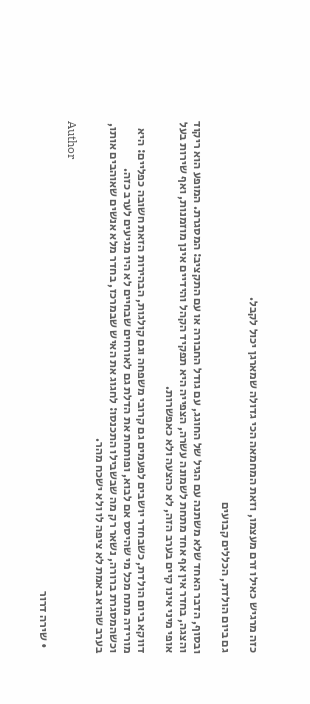כזה מרגיש כאילו זרם מעצמו, וזאת המחמאה הכי גדולה שמארגן יכול לקבל.

גם ביום הולדת, הכללים קבועים

ובסוף, הדבר האחד שלא משתנה עם הגיל של החוגג, עם גודל החבורה או עם התקציב: המסגרת. המופע הוא ריקוד והצגה, בחדר אין אף אחד מתחת לשמונה עשרה, הצפייה היא תפקיד הקהל והידיים אינן מוזמנות, ואף שירות בעל אופי מיני אינו קיים בערב הזה, לא כהצעה ולא כאפשרות.

דווקא ביום הולדת, כשבחדר יושבים לפעמים גם קרובי משפחה וגם קולגות, הבהירות הזאת חשובה כפליים: היא מורידה מתח מכל מי שהיסס אם לבוא, ופותחת את הדלת גם לאורחים שבחיים לא היו מגיעים לערב כזה. וכשהמסגרת ברורה, נשאר רק מה שבשבילו התכנסו: לחגוג את האיש שבמרכז, בחדר מלא אנשים שאוהבים אותו, בערב שהוא באמת לא ציפה לו ולא ישכח מהר.

Author

  • שירה דרור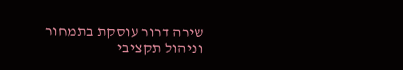שירה דרור עוסקת בתמחור וניהול תקציבי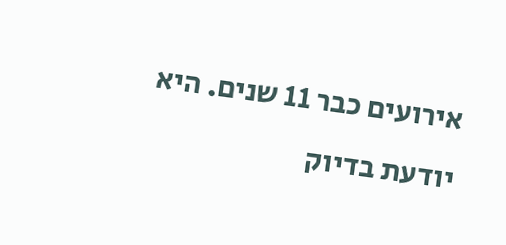אירועים כבר 11 שנים. היא יודעת בדיוק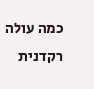כמה עולה רקדנית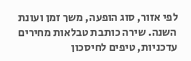לפי אזור, סוג הופעה, משך זמן ועונת השנה. שירה כותבת טבלאות מחירים עדכניות, טיפים לחיסכון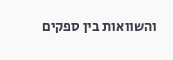והשוואות בין ספקים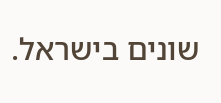שונים בישראל.